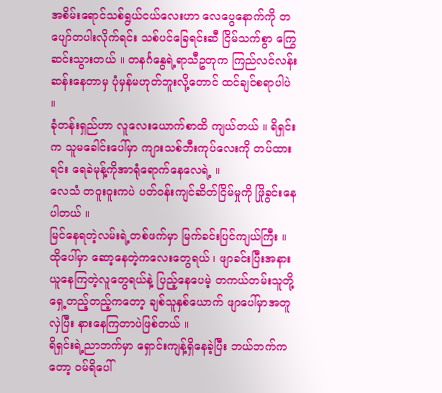အစိမ်းရောင်သစ်ရွယ်ငယ်လေးဟာ လေပွေနောက်ကို တပျော်တပါးလိုက်ရင်း သစ်ပင်ခြေရင်းဆီ ငြိမ်သက်စွာ ကြွေဆင်းသွားတယ် ။ တနင်္ဂနွေရဲ့ရာသီဥတုက ကြည်လင်လန်းဆန်းနေတာမှ ပုံမှန်မဟုတ်ဘူးလို့တောင် ထင်ချင်စရာပါပဲ ။
ခုံတန်းရှည်ဟာ လူလေးယောက်စာထိ ကျယ်တယ် ။ ရိရှင်းက သူမခေါင်းပေါ်မှာ ကျားသစ်ဘီးကုပ်လေးကို တပ်ထားရင်း ရေခဲမုန့်ကိုအာရုံရောက်နေလေရဲ့ ။
လေသံ တဝူးဝူးကပဲ ပတ်ဝန်းကျင်ဆိတ်ငြိမ်မှုကို ဖြိုခွင်းနေပါတယ် ။
မြင်နေရတဲ့လမ်းရဲ့တစ်ဖက်မှာ မြက်ခင်းပြင်ကျယ်ကြီး ။ ထိုပေါ်မှာ ဆော့နေတဲ့ကလေးတွေရယ် ၊ ဖျာခင်းပြီးအနားယူနေကြတဲ့လူတွေရယ်နဲ့ ပြည့်နေပေမဲ့ တကယ်တမ်းသူတို့ရှေ့တည့်တည့်ကတော့ ချစ်သူနှစ်ယောက် ဖျာပေါ်မှာအတူလှဲပြီး နားနေကြတာပဲဖြစ်တယ် ။
ရိရှင်းရဲ့ညာဘက်မှာ ရှောင်းကျန့်ရှိနေခဲ့ပြီး ဘယ်ဘက်ကတော့ ဝမ်ရိပေါ်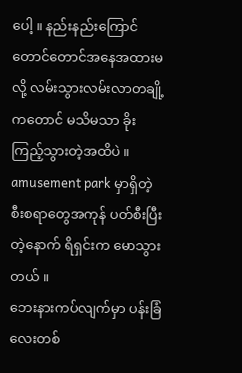ပေါ့ ။ နည်းနည်းကြောင်တောင်တောင်အနေအထားမလို့ လမ်းသွားလမ်းလာတချို့ကတောင် မသိမသာ ခိုးကြည့်သွားတဲ့အထိပဲ ။
amusement park မှာရှိတဲ့ စီးစရာတွေအကုန် ပတ်စီးပြီးတဲ့နောက် ရိရှင်းက မောသွားတယ် ။
ဘေးနားကပ်လျက်မှာ ပန်းခြံလေးတစ်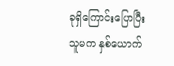ခုရှိကြောင်းပြောပြီး သူမက နှစ်ယောက်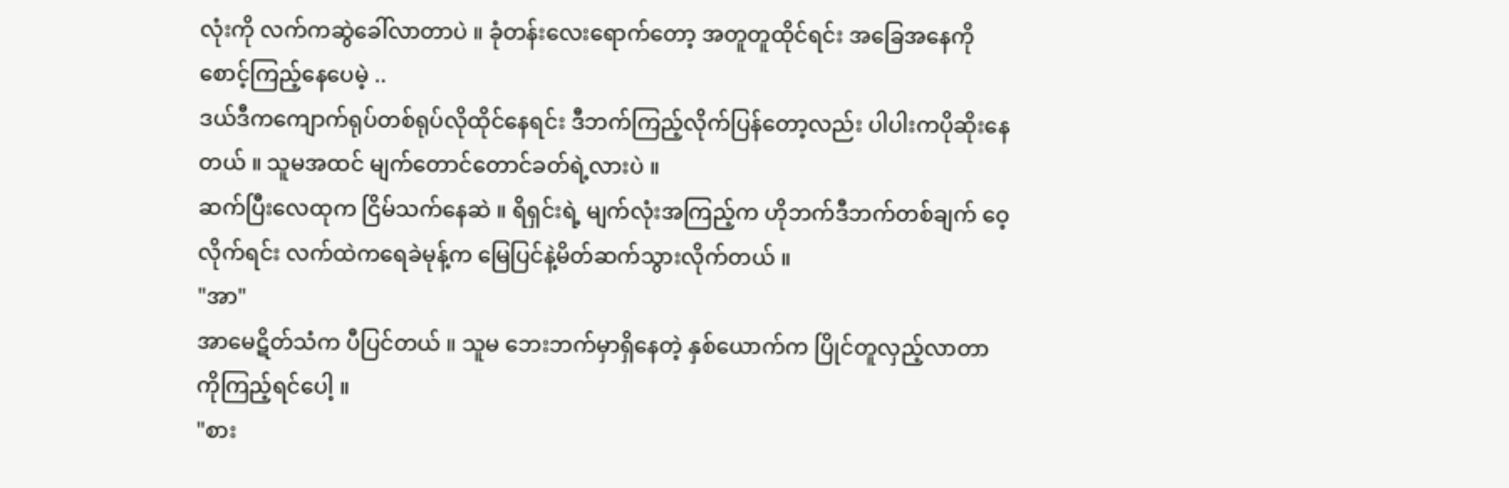လုံးကို လက်ကဆွဲခေါ်လာတာပဲ ။ ခုံတန်းလေးရောက်တော့ အတူတူထိုင်ရင်း အခြေအနေကိုစောင့်ကြည့်နေပေမဲ့ ..
ဒယ်ဒီကကျောက်ရုပ်တစ်ရုပ်လိုထိုင်နေရင်း ဒီဘက်ကြည့်လိုက်ပြန်တော့လည်း ပါပါးကပိုဆိုးနေတယ် ။ သူမအထင် မျက်တောင်တောင်ခတ်ရဲ့လားပဲ ။
ဆက်ပြီးလေထုက ငြိမ်သက်နေဆဲ ။ ရိရှင်းရဲ့ မျက်လုံးအကြည့်က ဟိုဘက်ဒီဘက်တစ်ချက် ဝေ့လိုက်ရင်း လက်ထဲကရေခဲမုန့်က မြေပြင်နဲ့မိတ်ဆက်သွားလိုက်တယ် ။
"အာ"
အာမေဋိတ်သံက ပီပြင်တယ် ။ သူမ ဘေးဘက်မှာရှိနေတဲ့ နှစ်ယောက်က ပြိုင်တူလှည့်လာတာကိုကြည့်ရင်ပေါ့ ။
"စား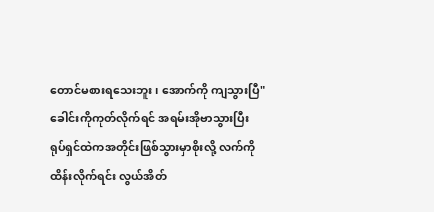တောင်မစားရသေးဘူး ၊ အောက်ကို ကျသွားပြီ"
ခေါင်းကိုကုတ်လိုက်ရင် အရမ်းအိုဗာသွားပြီး ရုပ်ရှင်ထဲကအတိုင်းဖြစ်သွားမှာစိုးလို့ လက်ကိုထိန်းလိုက်ရင်း လွယ်အိတ်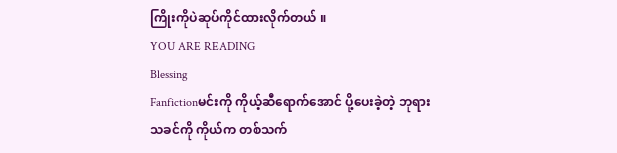ကြိုးကိုပဲဆုပ်ကိုင်ထားလိုက်တယ် ။
YOU ARE READING
Blessing
Fanfictionမင်းကို ကိုယ့်ဆီရောက်အောင် ပို့ပေးခဲ့တဲ့ ဘုရားသခင်ကို ကိုယ်က တစ်သက်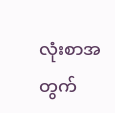လုံးစာအတွက်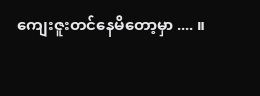ကျေးဇူးတင်နေမိတော့မှာ .... ။